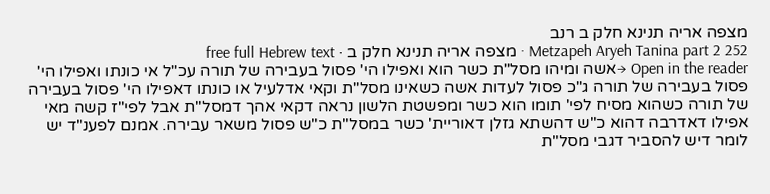מצפה אריה תנינא חלק ב רנב
Metzapeh Aryeh Tanina part 2 252 · מצפה אריה תנינא חלק ב · free full Hebrew text
Open in the reader →אשה ומיהו מסל"ת כשר הוא ואפילו הי' פסול בעבירה של תורה עכ"ל אי כונתו ואפילו הי' פסול בעבירה של תורה ג"כ פסול לעדות אשה כשאינו מסל"ת וקאי אדלעיל או כונתו דאפילו הי' פסול בעבירה של תורה כשהוא מסיח לפי' תומו הוא כשר ומפשטת הלשון נראה דקאי אהך דמסל"ת אבל לפי"ז קשה מאי אפילו דאדרבה דהוא כ"ש דהשתא גזלן דאוריית' כשר במסל"ת כ"ש פסול משאר עבירה. אמנם לפענ"ד יש לומר דיש להסביר דגבי מסל"ת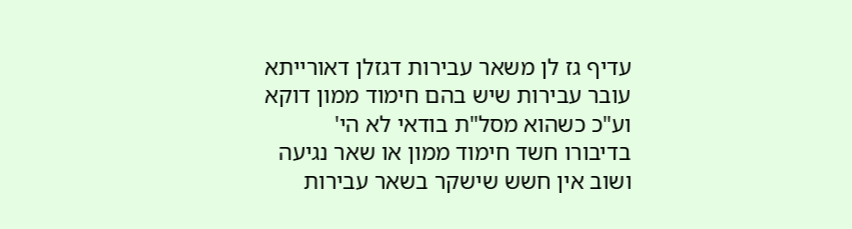עדיף גז לן משאר עבירות דגזלן דאורייתא עובר עבירות שיש בהם חימוד ממון דוקא וע"כ כשהוא מסל"ת בודאי לא הי' בדיבורו חשד חימוד ממון או שאר נגיעה ושוב אין חשש שישקר בשאר עבירות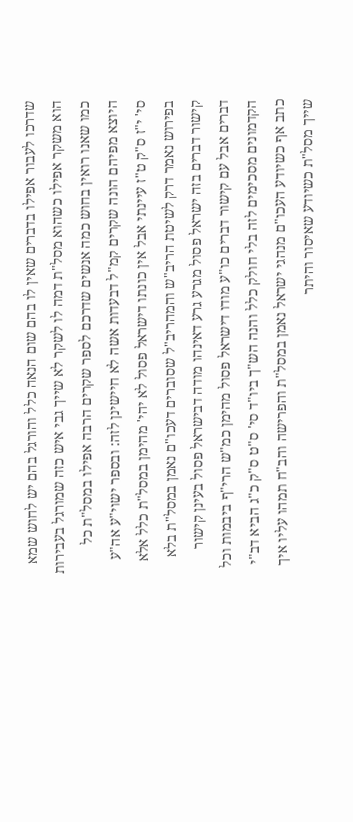שדרכו לעבור אפילו בדברים שאין לו בהם שום הנאה כלל והורגל בהם יש לחוש שמא הוא משקר אפילו כשהוא מסל"ת דמה לו לשקר לא שייך גבי איש כזה שמורגל בעבירות כמו שאנו רואין בחוש כמה אנשים שדרכם לספר שקרים הרבה אפילו במסל"ת כל היוצא מפיהם הונה שקרים קמ"ל דבעדות אשה לא חיישינן לזה: ובספר ישוי"ע אה"ע סי' י"ז ס"ק ט"ז עיינתי אבל אין כונתו דישראל פסול לא יהי' מהימן במסל"ת כלל אלא בפירוש נאמר דרק לשיטת הריב"ש והמהריב"ל שסוברים דעכו"ם נאמן במסל"ת בלא קישור דברים בזה ישראל פסול מגרע גרע דאינהו מודה דבישראל פסול בעינן קישור דברים אבל עם קישור דברים כו"ע מודו דישראל פסול מהימן כמ"ש הרי"ף ביבמות וכל הקדמונים מסכימים לזה בלי חולק כלל והנה הש"ך ביו"ד סי' ס"ט ס"ק כ"ג הביא דב"י כתב אף כשיודע העכו"ם מנהגי ישראל נאמן במסל"ת והפרישה והב"ח תמהו עליו איך שייך מסל"ת כשיודע שאיסור והיתר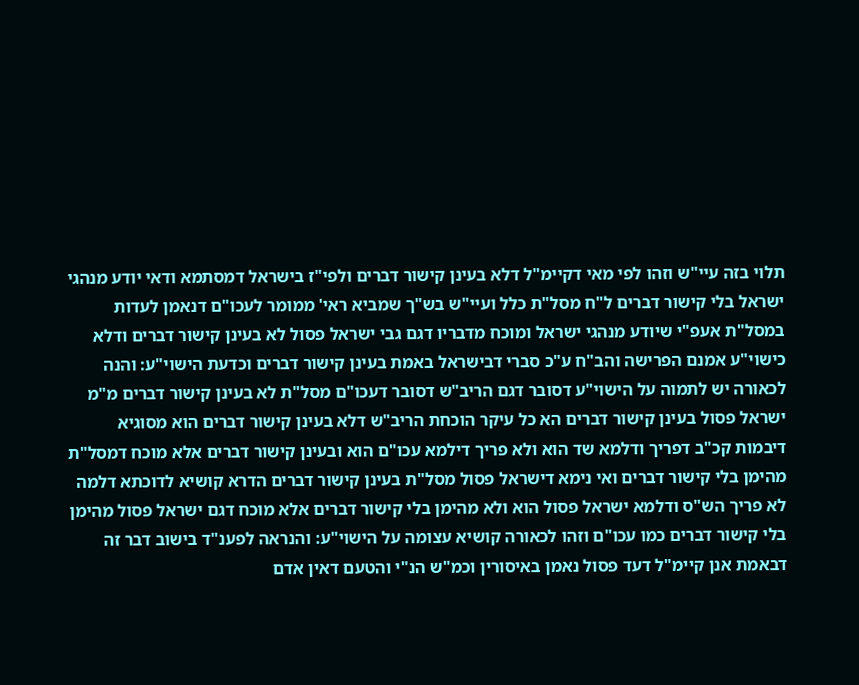תלוי בזה עיי"ש וזהו לפי מאי דקיימ"ל דלא בעינן קישור דברים ולפי"ז בישראל דמסתמא ודאי יודע מנהגי ישראל בלי קישור דברים ל"ח מסל"ת כלל ועיי"ש בש"ך שמביא ראי' ממומר לעכו"ם דנאמן לעדות במסל"ת אעפ"י שיודע מנהגי ישראל ומוכח מדבריו דגם גבי ישראל פסול לא בעינן קישור דברים ודלא כישוי"ע אמנם הפרישה והב"ח ע"כ סברי דבישראל באמת בעינן קישור דברים וכדעת הישוי"ע: והנה לכאורה יש לתמוה על הישוי"ע דסובר דגם הריב"ש דסובר דעכו"ם מסל"ת לא בעינן קישור דברים מ"מ ישראל פסול בעינן קישור דברים הא כל עיקר הוכחת הריב"ש דלא בעינן קישור דברים הוא מסוגיא דיבמות קכ"ב דפריך ודלמא שד הוא ולא פריך דילמא עכו"ם הוא ובעינן קישור דברים אלא מוכח דמסל"ת מהימן בלי קישור דברים ואי נימא דישראל פסול מסל"ת בעינן קישור דברים הדרא קושיא לדוכתא דלמה לא פריך הש"ס ודלמא ישראל פסול הוא ולא מהימן בלי קישור דברים אלא מוכח דגם ישראל פסול מהימן בלי קישור דברים כמו עכו"ם וזהו לכאורה קושיא עצומה על הישוי"ע: והנראה לפענ"ד בישוב דבר זה דבאמת אנן קיימ"ל דעד פסול נאמן באיסורין וכמ"ש הנ"י והטעם דאין אדם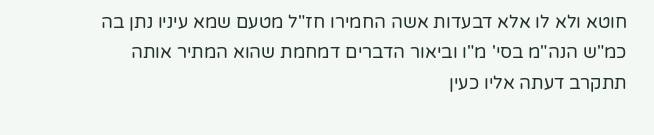חוטא ולא לו אלא דבעדות אשה החמירו חז"ל מטעם שמא עיניו נתן בה כמ"ש הנה"מ בסי' מ"ו וביאור הדברים דמחמת שהוא המתיר אותה תתקרב דעתה אליו כעין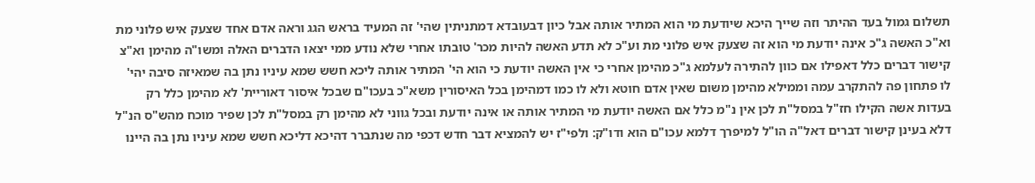תשלום גמול בעד ההיתר וזה שייך היכא שיודעת מי הוא המתיר אותה אבל כיון דבעובדא דמתניתין שהי' זה המעיד בראש הגג וראה אדם אחד שצעק איש פלוני מת וא"כ האשה ג"כ אינה יודעת מי הוא זה שצעק איש פלוני מת וע"כ לא תדע האשה להיות מכר' טובתו אחרי שלא נודע ממי יצאו הדברים האלה ומשו"ה מהימן וא"צ קישור דברים כלל דאפילו אם כוון להתירה לעלמא ג"כ מהימן אחרי כי אין האשה יודעת כי הוא הי' המתיר אותה ליכא חשש שמא עיניו נתן בה שמאיזה סיבה יהי' לו פתחון פה להתקרב עמה וממילא מהימן משום שאין אדם חוטא ולא לו כמו דמהימן בכל האיסורין משא"כ בעכו"ם שבכל איסור דאוריית' לא מהימן כלל רק בעדות אשה הקילו חז"ל במסל"ת לכן אין נ"מ כלל אם האשה יודעת מי המתיר אותה או אינה יודעת ובכל גווני לא מהימן רק במסל"ת לכן שפיר מוכח מהש"ס הנ"ל דלא בעינן קישור דברים דאל"ה הו"ל למיפרך דלמא עכו"ם הוא ודו"ק: ולפי"ז יש להמציא דבר חדש דכפי מה שנתברר דהיכא דליכא חשש שמא עיניו נתן בה היינו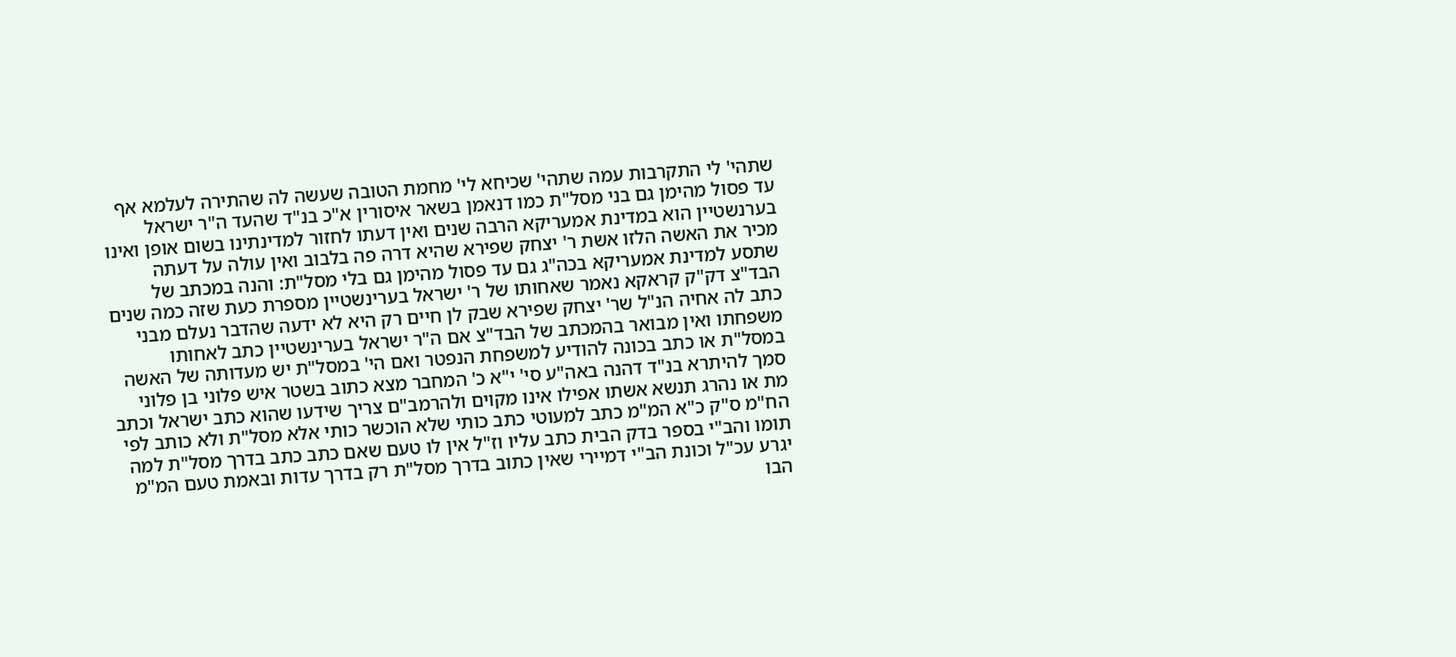שתהי' לי התקרבות עמה שתהי' שכיחא לי' מחמת הטובה שעשה לה שהתירה לעלמא אף עד פסול מהימן גם בני מסל"ת כמו דנאמן בשאר איסורין א"כ בנ"ד שהעד ה"ר ישראל בערנשטיין הוא במדינת אמעריקא הרבה שנים ואין דעתו לחזור למדינתינו בשום אופן ואינו מכיר את האשה הלזו אשת ר' יצחק שפירא שהיא דרה פה בלבוב ואין עולה על דעתה שתסע למדינת אמעריקא בכה"ג גם עד פסול מהימן גם בלי מסל"ת: והנה במכתב של הבד"צ דק"ק קראקא נאמר שאחותו של ר' ישראל בערינשטיין מספרת כעת שזה כמה שנים כתב לה אחיה הנ"ל שר' יצחק שפירא שבק לן חיים רק היא לא ידעה שהדבר נעלם מבני משפחתו ואין מבואר בהמכתב של הבד"צ אם ה"ר ישראל בערינשטיין כתב לאחותו במסל"ת או כתב בכונה להודיע למשפחת הנפטר ואם הי' במסל"ת יש מעדותה של האשה סמך להיתרא בנ"ד דהנה באה"ע סי' י"א כ' המחבר מצא כתוב בשטר איש פלוני בן פלוני מת או נהרג תנשא אשתו אפילו אינו מקוים ולהרמב"ם צריך שידעו שהוא כתב ישראל וכתב הח"מ ס"ק כ"א המ"מ כתב למעוטי כתב כותי שלא הוכשר כותי אלא מסל"ת ולא כותב לפי תומו והב"י בספר בדק הבית כתב עליו וז"ל אין לו טעם שאם כתב כתב בדרך מסל"ת למה יגרע עכ"ל וכונת הב"י דמיירי שאין כתוב בדרך מסל"ת רק בדרך עדות ובאמת טעם המ"מ הבו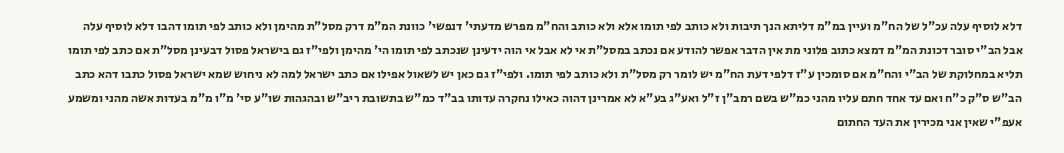דלא לוסיף עלה עכ"ל של הח"מ ועיין במ"מ דליתא הנך תיבות ולא כותב לפי תומו אלא ולא כותב והח"מ מפרש מדעתי' דנפשי' כוונת המ"מ דרק מסל"ת מהימן ולא כותב לפי תומו דהבו דלא לוסיף עלה אבל הב"י סובר דכונת המ"מ דמצא כתוב פלוני מת אין הדבר אפשר להודע אם נכתב במסל"ת אי לא אבל אי הוה ידעינן שנכתב לפי תומו הי' מהימן ולפי"ז גם בישראל פסול דבעינן מסל"ת אם כתב לפי תומו תליא במחלוקת של הב"י והח"מ אם סומכין ע"ז דלפי דעת הח"מ יש לומר רק מסל"ת ולא כותב לפי תומו. ולפי"ז גם כאן יש לשאול אפילו אם כתב ישראל למה לא ניחוש שמא ישראל פסול כתבו דהא כתב הב"ש ס"ק כ"ח ואם עד אחד חתם עליו מהני כמ"ש בשם רמב"ן ז"ל ואע"ג בע"א לא אמרינן דהוה כאילו נחקרה עדותו בב"ד כמ"ש בתשובת ריב"ש ובהגהות שו"ע סי' מ"ו מ"מ בעדות אשה מהני ומשמע אעפ"י שאין אני מכירין את העד החתום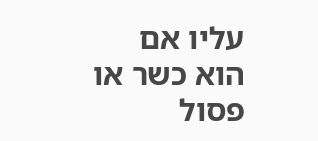עליו אם הוא כשר או פסול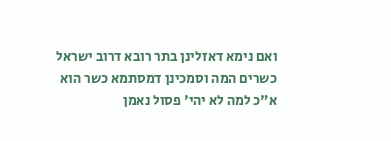ואם נימא דאזלינן בתר רובא דרוב ישראל כשרים המה וסמכינן דמסתמא כשר הוא א"כ למה לא יהי' פסול נאמן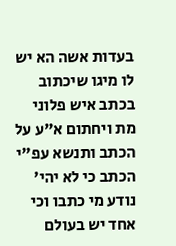בעדות אשה הא יש לו מיגו שיכתוב בכתב איש פלוני מת ויחתום א"ע על הכתב ותנשא עפ"י הכתב כי לא יהי' נודע מי כתבו וכי אחד יש בעולם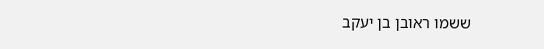ששמו ראובן בן יעקב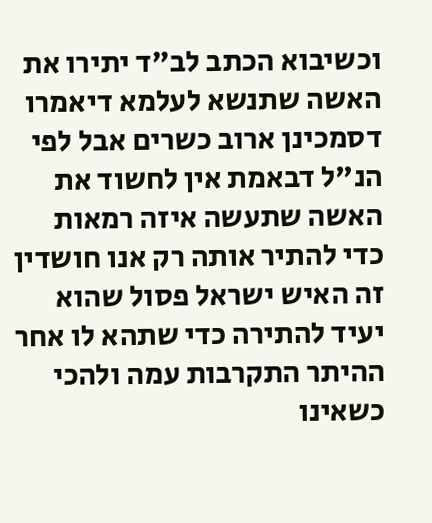וכשיבוא הכתב לב"ד יתירו את האשה שתנשא לעלמא דיאמרו דסמכינן ארוב כשרים אבל לפי הנ"ל דבאמת אין לחשוד את האשה שתעשה איזה רמאות כדי להתיר אותה רק אנו חושדין זה האיש ישראל פסול שהוא יעיד להתירה כדי שתהא לו אחר ההיתר התקרבות עמה ולהכי כשאינו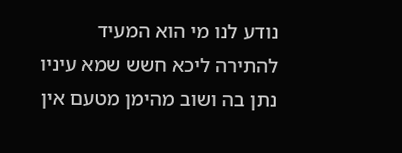נודע לנו מי הוא המעיד להתירה ליכא חשש שמא עיניו נתן בה ושוב מהימן מטעם אין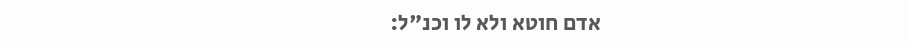אדם חוטא ולא לו וכנ"ל: